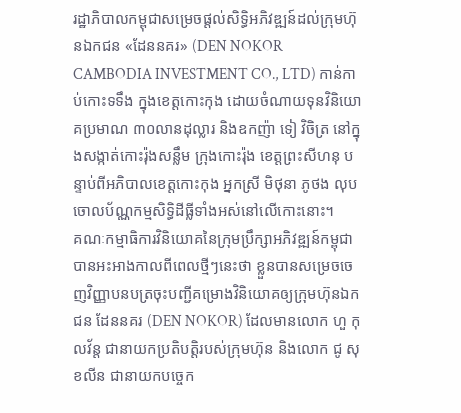រដ្ឋាភិបាលកម្ពុជាសម្រេចផ្តល់សិទ្ធិអភិវឌ្ឍន៍ដល់ក្រុមហ៊ុនឯកជន «ដែននគរ» (DEN NOKOR CAMBODIA INVESTMENT CO., LTD) កាន់កាប់កោះទទឹង ក្នុងខេត្តកោះកុង ដោយចំណាយទុនវិនិយោគប្រមាណ ៣០លានដុល្លារ និងឧកញ៉ា ទៀ វិចិត្រ នៅក្នុងសង្កាត់កោះរ៉ុងសន្លឹម ក្រុងកោះរ៉ុង ខេត្តព្រះសីហនុ បន្ទាប់ពីអភិបាលខេត្តកោះកុង អ្នកស្រី មិថុនា ភូថង លុបចោលប័ណ្ណកម្មសិទ្ធិដីធ្លីទាំងអស់នៅលើកោះនោះ។
គណៈកម្មាធិការវិនិយោគនៃក្រុមប្រឹក្សាអភិវឌ្ឍន៍កម្ពុជា បានអះអាងកាលពីពេលថ្មីៗនេះថា ខ្លួនបានសម្រេចចេញវិញ្ញាបនបត្រចុះបញ្ជីគម្រោងវិនិយោគឲ្យក្រុមហ៊ុនឯកជន ដែននគរ (DEN NOKOR) ដែលមានលោក ហួ កុលវ័ន្ត ជានាយកប្រតិបត្តិរបស់ក្រុមហ៊ុន និងលោក ជូ សុខលីន ជានាយកបច្ចេក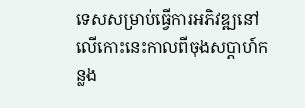ទេសសម្រាប់ធ្វើការអភិវឌ្ឍនៅលើកោះនេះកាលពីចុងសប្តាហ៍កន្លង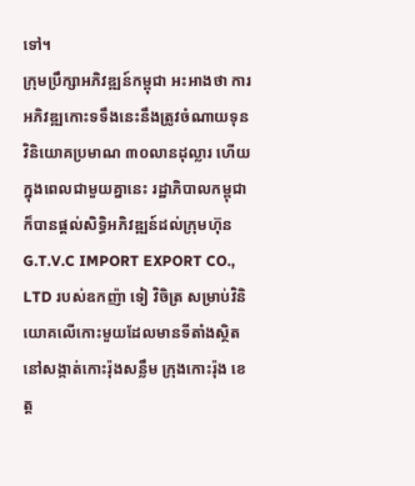ទៅ។
ក្រុមប្រឹក្សាអភិវឌ្ឍន៍កម្ពុជា អះអាងថា ការអភិវឌ្ឍកោះទទឹងនេះនឹងត្រូវចំណាយទុនវិនិយោគប្រមាណ ៣០លានដុល្លារ ហើយក្នុងពេលជាមួយគ្នានេះ រដ្ឋាភិបាលកម្ពុជាក៏បានផ្តល់សិទ្ធិអភិវឌ្ឍន៍ដល់ក្រុមហ៊ុន G.T.V.C IMPORT EXPORT CO., LTD របស់ឧកញ៉ា ទៀ វិចិត្រ សម្រាប់វិនិយោគលើកោះមួយដែលមានទីតាំងស្ថិតនៅសង្កាត់កោះរ៉ុងសន្លឹម ក្រុងកោះរ៉ុង ខេត្ត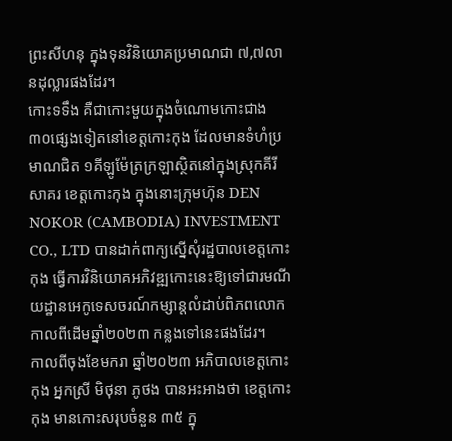ព្រះសីហនុ ក្នុងទុនវិនិយោគប្រមាណជា ៧,៧លានដុល្លារផងដែរ។
កោះទទឹង គឺជាកោះមួយក្នុងចំណោមកោះជាង ៣០ផ្សេងទៀតនៅខេត្តកោះកុង ដែលមានទំហំប្រមាណជិត ១គីឡូម៉ែត្រក្រឡាស្ថិតនៅក្នុងស្រុកគីរីសាគរ ខេត្តកោះកុង ក្នុងនោះក្រុមហ៊ុន DEN NOKOR (CAMBODIA) INVESTMENT CO., LTD បានដាក់ពាក្យស្នើសុំរដ្ឋបាលខេត្តកោះកុង ធ្វើការវិនិយោគអភិវឌ្ឍកោះនេះឱ្យទៅជារមណីយដ្ឋានអេកូទេសចរណ៍កម្សាន្តលំដាប់ពិភពលោកកាលពីដើមឆ្នាំ២០២៣ កន្លងទៅនេះផងដែរ។
កាលពីចុងខែមករា ឆ្នាំ២០២៣ អភិបាលខេត្តកោះកុង អ្នកស្រី មិថុនា ភូថង បានអះអាងថា ខេត្តកោះកុង មានកោះសរុបចំនួន ៣៥ ក្នុ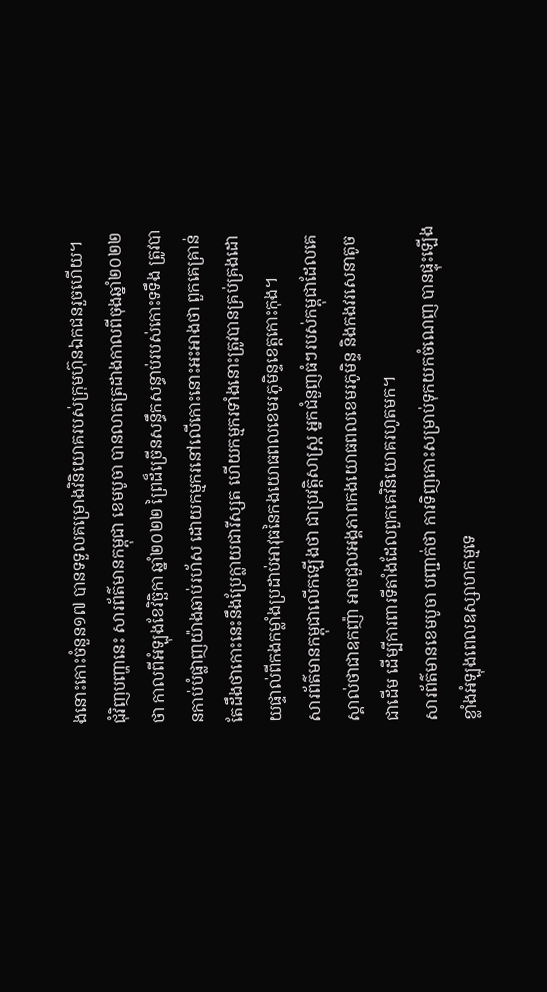ងនោះកោះចំនួន១៧ បានទទួលគម្រោងវិនិយោគរបស់ក្រុមហ៊ុនឯកជនរួចហើយ។
ជុំវិញបញ្ហានេះ សារព័ត៌មានកម្ពុជា ខេមបូចា បានលាតត្រដាងកាលពីចុងឆ្នាំ២០២២ ថា កាលពីអំឡុងខែវិច្ឆិកា ឆ្នាំ២០២២ ព្រៃដ៏ច្រើនសន្ធឹកសន្ធាប់របស់កោះទទឹង ត្រូវបានកាប់បំផ្លាញយ៉ាងឆាប់រហ័ស ដោយកម្មករនៅលើកោះនោះអះអាងថា ពួកគេគ្រាន់តែដឹងថាកោះនេះនឹងប្រែក្លាយជារីស្សត ហើយកម្មករទាំងនោះត្រូវបានគ្រប់គ្រងដោយផ្ទាល់ពីកងកម្លាំងប្រដាប់អាវុធនៃកងយោធពលខេមរភូមិន្ទខេត្តកោះកុង។
សារព័ត៌មានកម្ពុជាលើកឡើងថា ជាប្រវត្តិសាស្ត្រ អ្នកជំនួញធំៗរបស់កម្ពុជាដែលគេស្គាល់ថាជាឧកញ៉ា អាចជួលអង្គភាពកងយោធពលខេមរភូមិន្ទ និងកងវរសេនាតូច ជាដើម ដើម្បីការពារទីតាំងដែលពួកគេវិនិយោគរហូតមក។
សារព័ត៌មានខេមបូចា បញ្ជាក់ថា ការទិញកោះសម្រាប់ទុកយកចំណេញ បានផ្ទុះឡើងខ្លាំងអំឡុងពេលឧស្សាហកម្មទេ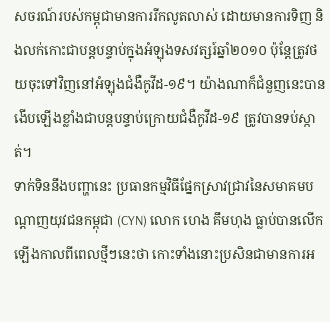សចរណ៍របស់កម្ពុជាមានការរីកលូតលាស់ ដោយមានការទិញ និងលក់កោះជាបន្តបន្ទាប់ក្នុងអំឡុងទសវត្សរ៍ឆ្នាំ២០១០ ប៉ុន្តែត្រូវថយចុះទៅវិញនៅអំឡុងជំងឺកូវីដ-១៩។ យ៉ាងណាក៏ជំនួញនេះបានងើបឡើងខ្លាំងជាបន្តបន្ទាប់ក្រោយជំងឺកូវីដ-១៩ ត្រូវបានទប់ស្កាត់។
ទាក់ទិននឹងបញ្ហានេះ ប្រធានកម្មវិធីផ្នែកស្រាវជ្រាវនៃសមាគមបណ្ដាញយុវជនកម្ពុជា (CYN) លោក ហេង គឹមហុង ធ្លាប់បានលើកឡើងកាលពីពេលថ្មីៗនេះថា កោះទាំងនោះប្រសិនជាមានការអ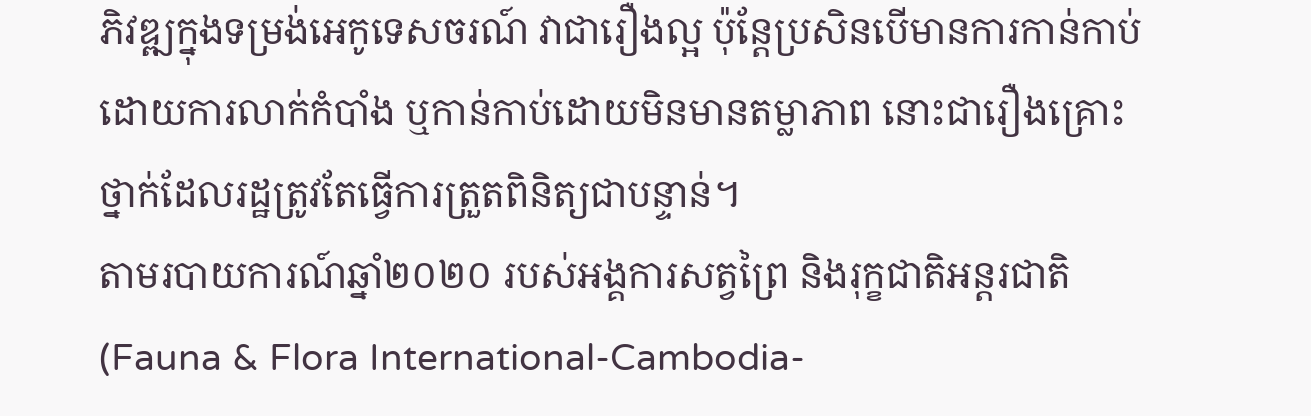ភិវឌ្ឍក្នុងទម្រង់អេកូទេសចរណ៍ វាជារឿងល្អ ប៉ុន្តែប្រសិនបើមានការកាន់កាប់ដោយការលាក់កំបាំង ឬកាន់កាប់ដោយមិនមានតម្លាភាព នោះជារឿងគ្រោះថ្នាក់ដែលរដ្ឋត្រូវតែធ្វើការត្រួតពិនិត្យជាបន្ទាន់។
តាមរបាយការណ៍ឆ្នាំ២០២០ របស់អង្គការសត្វព្រៃ និងរុក្ខជាតិអន្តរជាតិ (Fauna & Flora International-Cambodia-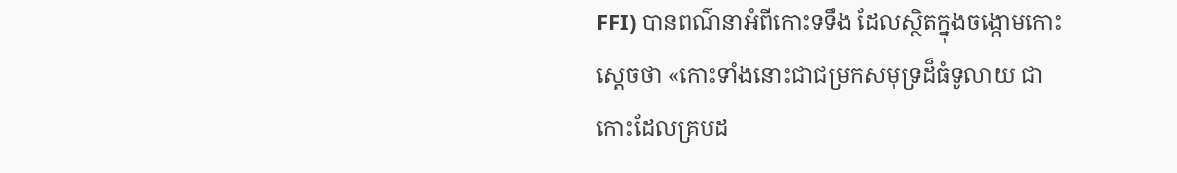FFI) បានពណ៌នាអំពីកោះទទឹង ដែលស្ថិតក្នុងចង្កោមកោះស្តេចថា «កោះទាំងនោះជាជម្រកសមុទ្រដ៏ធំទូលាយ ជាកោះដែលគ្របដ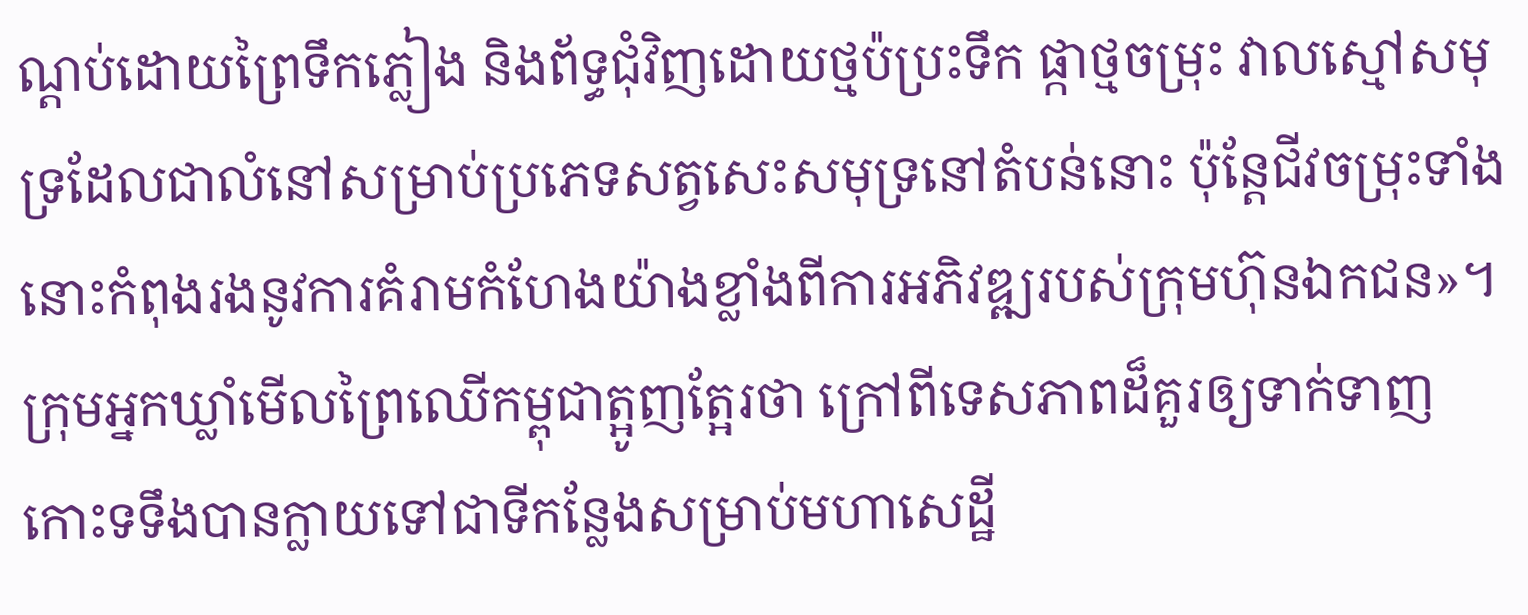ណ្តប់ដោយព្រៃទឹកភ្លៀង និងព័ទ្ធជុំវិញដោយថ្មប៉ប្រះទឹក ផ្កាថ្មចម្រុះ វាលស្មៅសមុទ្រដែលជាលំនៅសម្រាប់ប្រភេទសត្វសេះសមុទ្រនៅតំបន់នោះ ប៉ុន្តែជីវចម្រុះទាំងនោះកំពុងរងនូវការគំរាមកំហែងយ៉ាងខ្លាំងពីការអភិវឌ្ឍរបស់ក្រុមហ៊ុនឯកជន»។
ក្រុមអ្នកឃ្លាំមើលព្រៃឈើកម្ពុជាត្អូញត្អែរថា ក្រៅពីទេសភាពដ៏គួរឲ្យទាក់ទាញ កោះទទឹងបានក្លាយទៅជាទីកន្លែងសម្រាប់មហាសេដ្ឋី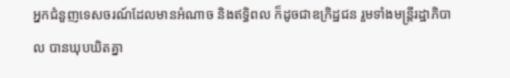អ្នកជំនួញទេសចរណ៍ដែលមានអំណាច និងឥទ្ធិពល ក៏ដូចជាឧក្រិដ្ឋជន រួមទាំងមន្ត្រីរដ្ឋាភិបាល បានឃុបឃិតគ្នា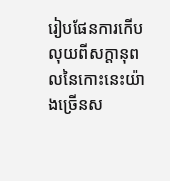រៀបផែនការកើបលុយពីសក្ដានុពលនៃកោះនេះយ៉ាងច្រើនស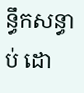ន្ធឹកសន្ធាប់ ដោ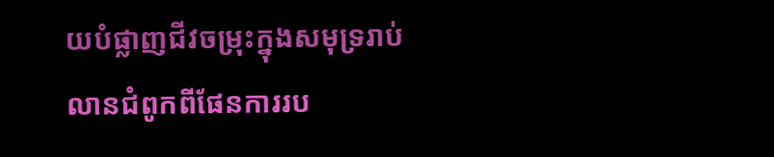យបំផ្លាញជីវចម្រុះក្នុងសមុទ្ររាប់លានជំពូកពីផែនការរប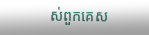ស់ពួកគេស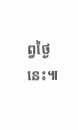ព្វថ្ងៃនេះ៕